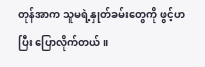တုန်အာက သူမရဲ့နှုတ်ခမ်းတွေကို ဖွင့်ဟပြီး ပြောလိုက်တယ်။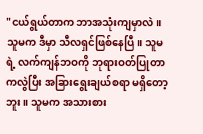"ငယ်ရွယ်တာက ဘာအသုံးကျမှာလဲ။ သူမက ဒီမှာ သီလရှင်ဖြစ်နေပြီ။ သူမရဲ့ လက်ကျန်ဘဝကို ဘုရားဝတ်ပြုတာကလွဲပြီး အခြားရွေးချယ်စရာ မရှိတော့ဘူး။ သူမက အသားစား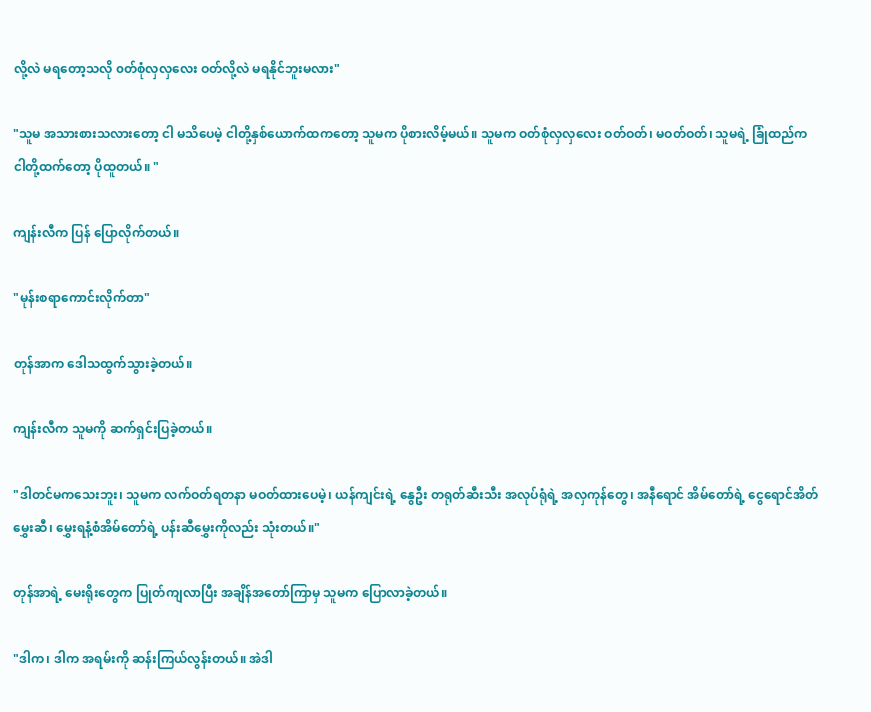လို့လဲ မရတော့သလို ၀တ်စုံလှလှလေး ဝတ်လို့လဲ မရနိုင်ဘူးမလား"

"သူမ အသားစားသလားတော့ ငါ မသိပေမဲ့ ငါတို့နှစ်ယောက်ထကတော့ သူမက ပိုစားလိမ့်မယ်။ သူမက ဝတ်စုံလှလှလေး ဝတ်ဝတ်၊ မဝတ်ဝတ်၊ သူမရဲ့ ခြုံထည်က ငါတို့ထက်တော့ ပိုထူတယ်။ "

ကျန်းလီက ပြန် ပြောလိုက်တယ်။

"မုန်းစရာကောင်းလိုက်တာ"

တုန်အာက ဒေါသထွက်သွားခဲ့တယ်။

ကျန်းလီက သူမကို ဆက်ရှင်းပြခဲ့တယ်။

"ဒါတင်မကသေးဘူး၊ သူမက လက်ဝတ်ရတနာ မဝတ်ထားပေမဲ့၊ ယန်ကျင်းရဲ့ နွေဦး တရုတ်ဆီးသီး အလုပ်ရုံရဲ့ အလှကုန်တွေ၊ အနီရောင် အိမ်တော်ရဲ့ ငွေရောင်အိတ်မွှေးဆီ၊ မွှေးရနံ့စံအိမ်တော်ရဲ့ ပန်းဆီမွှေးကိုလည်း သုံးတယ်။"

တုန်အာရဲ့ မေးရိုးတွေက ပြုတ်ကျလာပြီး အချိန်အတော်ကြာမှ သူမက ပြောလာခဲ့တယ်။

"ဒါက၊ ဒါက အရမ်းကို ဆန်းကြယ်လွန်းတယ်။ အဲဒါ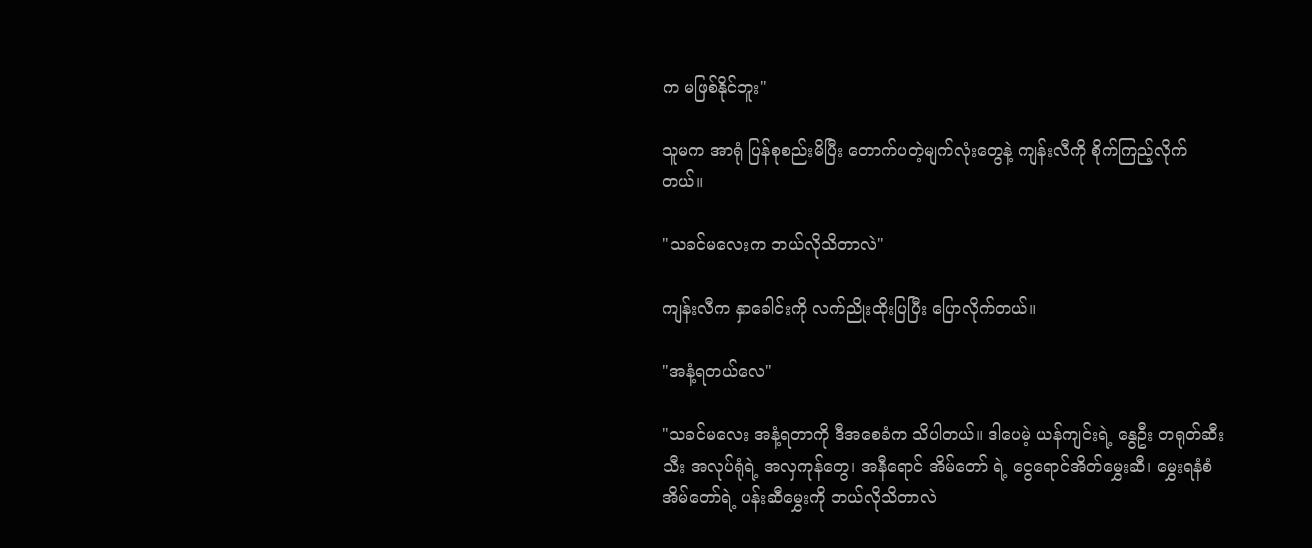က မဖြစ်နိုင်ဘူး"

သူမက အာရုံ ပြန်စုစည်းမိပြီး တောက်ပတဲ့မျက်လုံးတွေနဲ့ ကျန်းလီကို စိုက်ကြည့်လိုက်တယ်။

"သခင်မလေးက ဘယ်လိုသိတာလဲ"

ကျန်းလီက နှာခေါင်းကို လက်ညိုးထိုးပြပြီး ပြောလိုက်တယ်။

"အနံ့ရတယ်လေ"

"သခင်မလေး အနံ့ရတာကို ဒီအစေခံက သိပါတယ်။ ဒါပေမဲ့ ယန်ကျင်းရဲ့ နွေဦး တရုတ်ဆီးသီး အလုပ်ရုံရဲ့ အလှကုန်တွေ၊ အနီရောင် အိမ်တော် ရဲ့ ငွေရောင်အိတ်မွှေးဆီ၊ မွှေးရနံစံအိမ်တော်ရဲ့ ပန်းဆီမွှေးကို ဘယ်လိုသိတာလဲ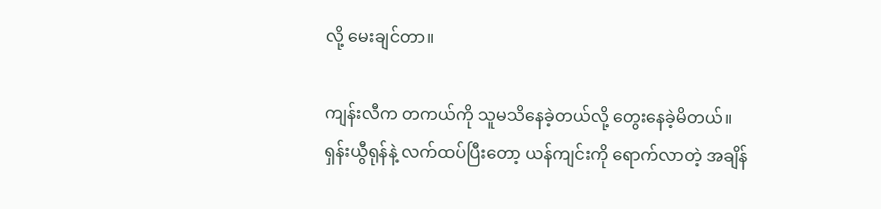လို့ မေးချင်တာ။

ကျန်းလီက တကယ်ကို သူမသိနေခဲ့တယ်လို့ တွေးနေခဲ့မိတယ်။ ရှန်းယွီရုန်နဲ့ လက်ထပ်ပြီးတော့ ယန်ကျင်းကို ရောက်လာတဲ့ အချိန်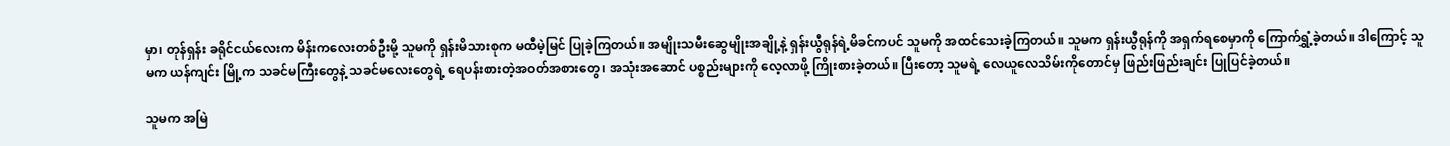မှာ၊ တုန်ရှန်း ခရိုင်ငယ်လေးက မိန်းကလေးတစ်ဦးမို့ သူမကို ရှန်းမိသားစုက မထီမဲ့မြင် ပြုခဲ့ကြတယ်။ အမျိုးသမီးဆွေမျိုးအချို့နဲ့ ရှန်းယွီရုန်ရဲ့မိခင်ကပင် သူမကို အထင်သေးခဲ့ကြတယ်။ သူမက ရှန်းယွီရုန်ကို အရှက်ရစေမှာကို ကြောက်ရွှံ့ခဲ့တယ်။ ဒါကြောင့် သူမက ယန်ကျင်း မြို့က သခင်မကြီးတွေနဲ့ သခင်မလေးတွေရဲ့ ရေပန်းစားတဲ့အဝတ်အစားတွေ၊ အသုံးအဆောင် ပစ္စည်းများကို လေ့လာဖို့ ကြိုးစားခဲ့တယ်။ ပြီးတော့ သူမရဲ့ လေယူလေသိမ်းကိုတောင်မှ ဖြည်းဖြည်းချင်း ပြုပြင်ခဲ့တယ်။

သူမက အမြဲ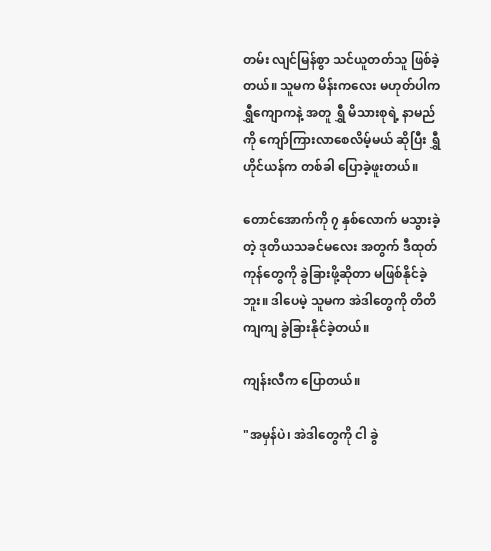တမ်း လျင်မြန်စွာ သင်ယူတတ်သူ ဖြစ်ခဲ့တယ်။ သူမက မိန်းကလေး မဟုတ်ပါက ရွှီကျောကနဲ့ အတူ ရွှီ မိသားစုရဲ့ နာမည်ကို ကျော်ကြားလာစေလိမ့်မယ် ဆိုပြီး ရွှီဟိုင်ယန်က တစ်ခါ ပြောခဲ့ဖူးတယ်။

တောင်အောက်ကို ၇ နှစ်လောက် မသွားခဲ့တဲ့ ဒုတိယသခင်မလေး အတွက် ဒီထုတ်ကုန်တွေကို ခွဲခြားဖို့ဆိုတာ မဖြစ်နိုင်ခဲ့ဘူး။ ဒါပေမဲ့ သူမက အဲဒါတွေကို တိတိကျကျ ခွဲခြားနိုင်ခဲ့တယ်။

ကျန်းလီက ပြောတယ်။

"အမှန်ပဲ၊ အဲဒါတွေကို ငါ ခွဲ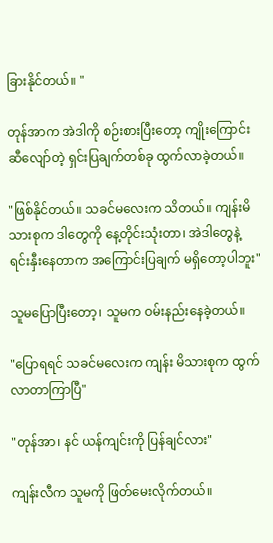ခြားနိုင်တယ်။ "

တုန်အာက အဲဒါကို စဉ်းစားပြီးတော့ ကျိုးကြောင်းဆီလျော်တဲ့ ရှင်းပြချက်တစ်ခု ထွက်လာခဲ့တယ်။

"ဖြစ်နိုင်တယ်။ သခင်မလေးက သိတယ်။ ကျန်းမိသားစုက ဒါတွေကို နေ့တိုင်းသုံးတာ၊ အဲဒါတွေနဲ့ ရင်းနှီးနေတာက အကြောင်းပြချက် မရှိတော့ပါဘူး"

သူမပြောပြီးတော့၊ သူမက ဝမ်းနည်းနေခဲ့တယ်။

"ပြောရရင် သခင်မလေးက ကျန်း မိသားစုက ထွက်လာတာကြာပြီ"

"တုန်အာ၊ နင် ယန်ကျင်းကို ပြန်ချင်လား"

ကျန်းလီက သူမကို ဖြတ်မေးလိုက်တယ်။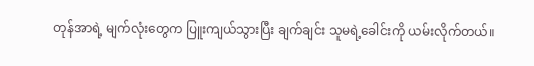တုန်အာရဲ့ မျက်လုံးတွေက ပြူးကျယ်သွားပြီး ချက်ချင်း သူမရဲ့ခေါင်းကို ယမ်းလိုက်တယ်။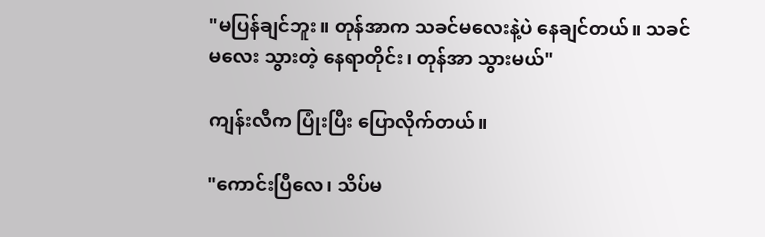"မပြန်ချင်ဘူး။ တုန်အာက သခင်မလေးနဲ့ပဲ နေချင်တယ်။ သခင်မလေး သွားတဲ့ နေရာတိုင်း၊ တုန်အာ သွားမယ်"

ကျန်းလီက ပြုံးပြီး ပြောလိုက်တယ်။

"ကောင်းပြီလေ၊ သိပ်မ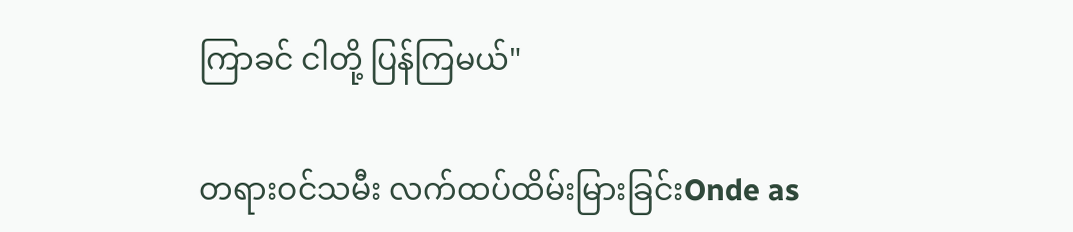ကြာခင် ငါတို့ ပြန်ကြမယ်"

တရားဝင်သမီး လက်ထပ်ထိမ်းမြားခြင်းOnde as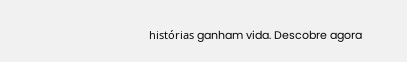histórias ganham vida. Descobre agora